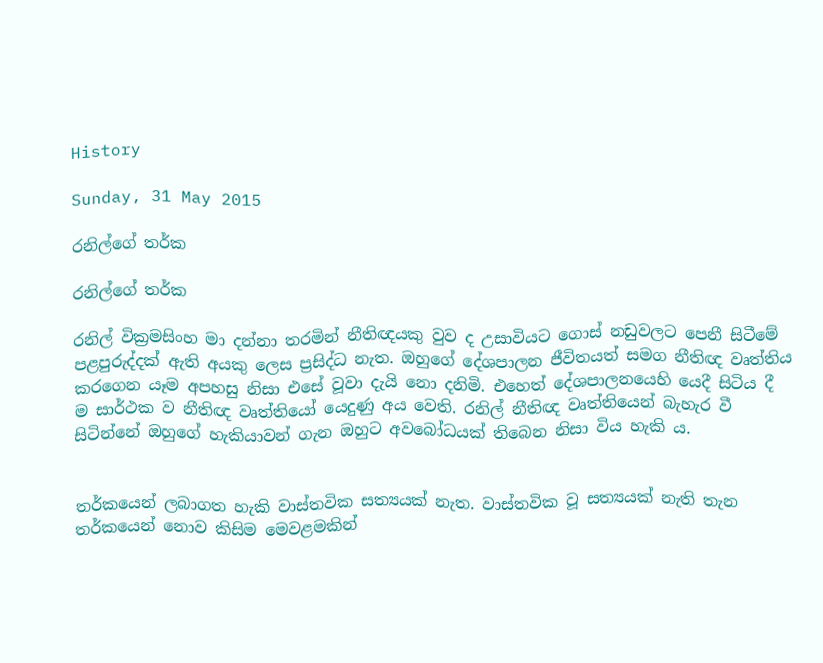History

Sunday, 31 May 2015

රනිල්ගේ තර්ක

රනිල්ගේ තර්ක

රනිල් වික්‍රමසිංහ මා දන්නා තරමින් නීතිඥයකු වුව ද උසාවියට ගොස් නඩුවලට පෙනී සිටීමේ පළපුරුද්දක් ඇති අයකු ලෙස ප්‍රසිද්ධ නැත. ඔහුගේ දේශපාලන ජීවිතයත් සමග නීතිඥ වෘත්තිය කරගෙන යෑම අපහසු නිසා එසේ වූවා දැයි නො දනිමි. එහෙත් දේශපාලනයෙහි යෙදී සිටිය දී ම සාර්ථක ව නීතිඥ වෘත්තියෝ යෙදුණු අය වෙති. රනිල් නීතිඥ වෘත්තියෙන් බැහැර වී සිටින්නේ ඔහුගේ හැකියාවන් ගැන ඔහුට අවබෝධයක් තිබෙන නිසා විය හැකි ය.


තර්කයෙන් ලබාගත හැකි වාස්තවික සත්‍යයක් නැත. වාස්තවික වූ සත්‍යයක් නැති තැන තර්කයෙන් නොව කිසිම මෙවළමකින්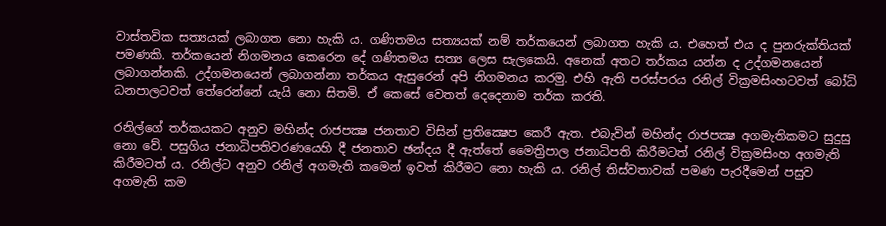වාස්තවික සත්‍යයක් ලබාගත නො හැකි ය. ගණිතමය සත්‍යයක් නම් තර්කයෙන් ලබාගත හැකි ය. එහෙත් එය ද පුනරුක්තියක් පමණකි. තර්කයෙන් නිගමනය කෙරෙන දේ ගණිතමය සත්‍ය ලෙස සැලකෙයි. අනෙක් අතට තර්කය යන්න ද උද්ගමනයෙන් ලබාගන්නකි. උද්ගමනයෙන් ලබාගන්නා තර්කය ඇසුරෙන් අපි නිගමනය කරමු. එහි ඇති පරස්පරය රනිල් වික්‍රමසිංහටවත් බෝධි ධනපාලටවත් තේරෙන්නේ යැයි නො සිතමි. ඒ කෙසේ වෙතත් දෙදෙනාම තර්ක කරති.

රනිල්ගේ තර්කයකට අනුව මහින්ද රාජපක්‍ෂ ජනතාව විසින් ප්‍රතික්‍ෂෙප කෙරී ඇත. එබැවින් මහින්ද රාජපක්‍ෂ අගමැතිකමට සුදුසු නො වේ. පසුගිය ජනාධිපතිවරණයෙහි දී ජනතාව ඡන්දය දී ඇත්තේ මෛත්‍රිපාල ජනාධිපති කිරීමටත් රනිල් වික්‍රමසිංහ අගමැති කිරීමටත් ය. රනිල්ට අනුව රනිල් අගමැති කමෙන් ඉවත් කිරීමට නො හැකි ය. රනිල් තිස්වතාවක් පමණ පැරදීමෙන් පසුව අගමැති කම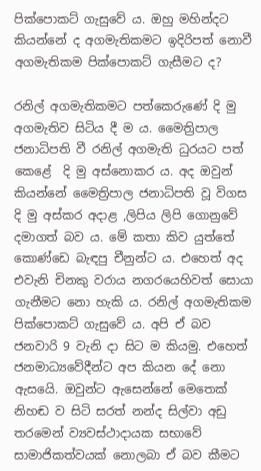පික්පොකට් ගැසුවේ ය. ඔහු මහින්දට කියන්නේ ද අගමැතිකමට ඉදිරිපත් නොවී අගමැතිකම පික්පොකට් ගැසීමට ද?

රනිල් අගමැතිකමට පත්කෙරුණේ දි මු අගමැතිව සිටිය දී ම ය. මෛත්‍රිපාල ජනාධිපති වී රනිල් අගමැති ධුරයට පත් කෙළේ  දි මු අස්නොකර ය. අද ඔවුන් කියන්නේ මෛත්‍රිපාල ජනාධිපති වූ විගස දි මු අස්කර අදාළ ,ලිපිය ලිපි ගොනුවේ දමාගත් බව ය. මේ කතා කිව යුත්තේ කොණ්ඩෙ බැඳපු චීනුන්ට ය. එහෙත් අද එවැනි චිනකු වරාය නගරයෙහිවත් සොයා ගැනීමට නො හැකි ය. රනිල් අගමැතිකම පික්පොකට් ගැසුවේ ය. අපි ඒ බව ජනවාරි 9 වැනි දා සිට ම කියමු. එහෙත් ජනමාධ්‍යවේදීන්ට අප කියන දේ නො ඇසයෙි. ඔවුන්ට ඇසෙන්නේ මෙතෙක් නිහඬ ව සිටි සරත් නන්ද සිල්වා අඩු තරමෙන් ව්‍යවස්ථාදායක සභාවේ සාමාජිකත්වයක් නොලබා ඒ බව කීමට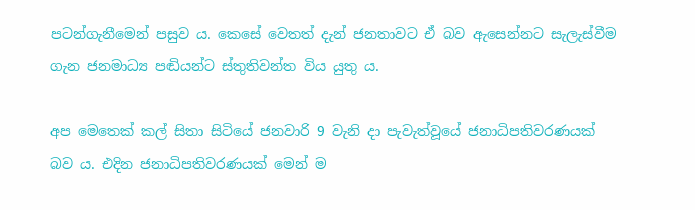පටන්ගැනීමෙන් පසුව ය. කෙසේ වෙතත් දැන් ජනතාවට ඒ බව ඇසෙන්නට සැලැස්වීම ගැන ජනමාධ්‍ය පඬියන්ට ස්තුතිවන්ත විය යුතු ය.

අප මෙතෙක් කල් සිතා සිටියේ ජනවාරි 9 වැනි දා පැවැත්වූයේ ජනාධිපතිවරණයක් බව ය. එදින ජනාධිපතිවරණයක් මෙන් ම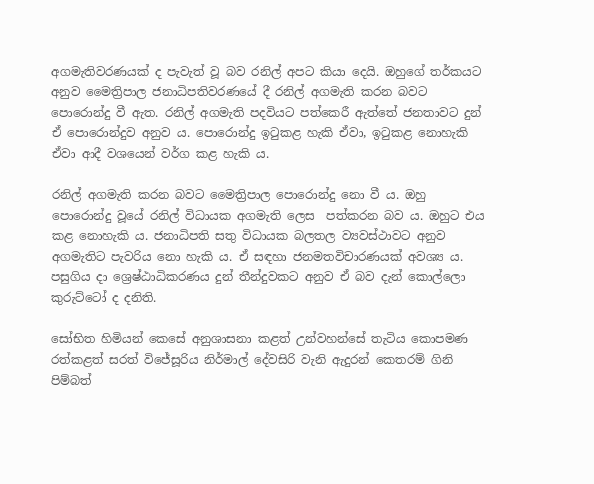අගමැතිවරණයක් ද පැවැත් වූ බව රනිල් අපට කියා දෙයි. ඔහුගේ තර්කයට අනුව මෛත්‍රිපාල ජනාධිපතිවරණයේ දී රනිල් අගමැති කරන බවට පොරොන්දු වී ඇත. රනිල් අගමැති පදවියට පත්කෙරී ඇත්තේ ජනතාවට දුන් ඒ පොරොන්දුව අනුව ය. පොරොන්දු ඉටුකළ හැකි ඒවා, ඉටුකළ නොහැකි ඒවා ආදී වශයෙන් වර්ග කළ හැකි ය.

රනිල් අගමැති කරන බවට මෛත්‍රිපාල පොරොන්දු නො වී ය. ඔහු පොරොන්දු වූයේ රනිල් විධායක අගමැති ලෙස  පත්කරන බව ය. ඔහුට එය කළ නොහැකි ය. ජනාධිපති සතු විධායක බලතල ව්‍යවස්ථාවට අනුව අගමැතිට පැවරිය නො හැකි ය. ඒ සඳහා ජනමතවිචාරණයක් අවශ්‍ය ය. පසුගිය දා ශ්‍රෙෂ්ඨාධිකරණය දුන් තීන්දුවකට අනුව ඒ බව දැන් කොල්ලො කුරුට්ටෝ ද දනිති.

සෝභිත හිමියන් කෙසේ අනුශාසනා කළත් උන්වහන්සේ තැටිය කොපමණ රත්කළත් සරත් විජේසූරිය නිර්මාල් දේවසිරි වැනි ඇදුරන් කෙතරම් ගිනි පිම්බත්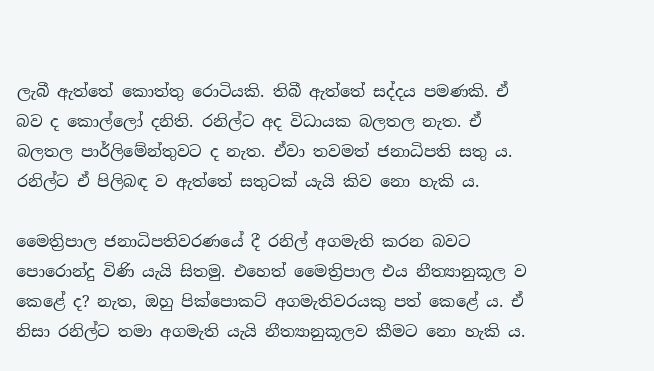ලැබී ඇත්තේ කොත්තු රොටියකි. තිබී ඇත්තේ සද්දය පමණකි. ඒ බව ද කොල්ලෝ දනිති. රනිල්ට අද විධායක බලතල නැත. ඒ බලතල පාර්ලිමේන්තුවට ද නැත. ඒවා තවමත් ජනාධිපති සතු ය. රනිල්ට ඒ පිලිබඳ ව ඇත්තේ සතුටක් යැයි කිව නො හැකි ය.

මෛත්‍රිපාල ජනාධිපතිවරණයේ දී රනිල් අගමැති කරන බවට පොරොන්දු විණි යැයි සිතමු. එහෙත් මෛත්‍රිපාල එය නීත්‍යානුකූල ව කෙළේ ද? නැත, ඔහු පික්පොකට් අගමැතිවරයකු පත් කෙළේ ය. ඒ නිසා රනිල්ට තමා අගමැති යැයි නීත්‍යානුකූලව කීමට නො හැකි ය.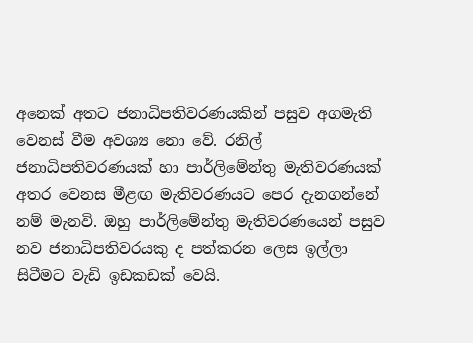අනෙක් අතට ජනාධිපතිවරණයකින් පසුව අගමැති වෙනස් වීම අවශ්‍ය නො වේ. රනිල් ජනාධිපතිවරණයක් හා පාර්ලිමේන්තු මැතිවරණයක් අතර වෙනස මීළඟ මැතිවරණයට පෙර දැනගන්නේ නම් මැනවි. ඔහු පාර්ලිමේන්තු මැතිවරණයෙන් පසුව නව ජනාධිපතිවරයකු ද පත්කරන ලෙස ඉල්ලා සිටීමට වැඩි ඉඩකඩක් වෙයි.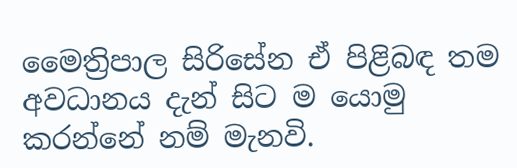මෛත්‍රිපාල සිරිසේන ඒ පිළිබඳ තම අවධානය දැන් සිට ම යොමු කරන්නේ නම් මැනවි.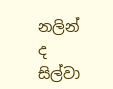නලින් ද සිල්වා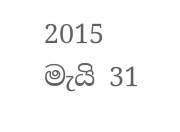2015 මැයි 31